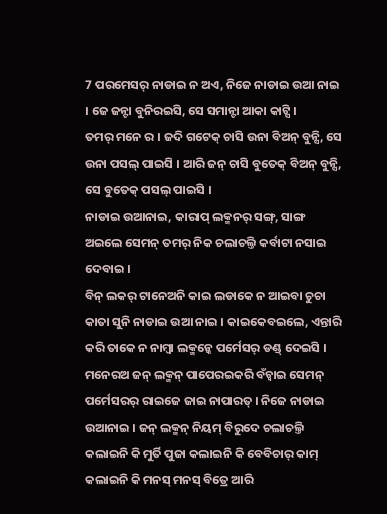7 ପରମେସର୍ ନାଡାଇ ନ ଅଏ, ନିଜେ ନାଡାଇ ଉଆ ନାଇ । ଜେ ଜନ୍ଟା ବୁନିରଇସି, ସେ ସମାନ୍ଟା ଆକା କାଟ୍ସି ।
ତମର୍ ମନେ ର । ଜଦି ଗଟେକ୍ ଚାସି ଉନା ବିଅନ୍ ବୁନ୍ସି, ସେ ଉନା ପସଲ୍ ପାଇସି । ଆରି ଜନ୍ ଚାସି ବୁତେକ୍ ବିଅନ୍ ବୁନ୍ସି, ସେ ବୁତେକ୍ ପସଲ୍ ପାଇସି ।
ନାଡାଇ ଉଆନାଇ, କାରାପ୍ ଲକ୍ମନର୍ ସଙ୍ଗ୍, ସାଙ୍ଗ ଅଇଲେ ସେମନ୍ ତମର୍ ନିକ ଚଲାଚଲ୍ତି କର୍ବାଟା ନସାଇ ଦେବାଇ ।
ବିନ୍ ଲକର୍ ଟାନେଅନି କାଇ ଲଡାକେ ନ ଆଇବା ଚୁଚା କାତା ସୁନି ନାଡାଇ ଉଆ ନାଇ । କାଇକେବଇଲେ, ଏନ୍ତାରି କରି ତାକେ ନ ନାମ୍ବା ଲକ୍ମନ୍କେ ପର୍ମେସର୍ ଡଣ୍ଡ୍ ଦେଇସି ।
ମନେରଅ ଜନ୍ ଲକ୍ମନ୍ ପାପେରଇକରି ବଁଚ୍ବାଇ ସେମନ୍ ପର୍ମେସରର୍ ରାଇଜେ ଜାଇ ନାପାରତ୍ । ନିଜେ ନାଡାଇ ଉଆନାଇ । ଜନ୍ ଲକ୍ମନ୍ ନିୟମ୍ ବିରୁଦେ ଚଲାଚଲ୍ତି କଲାଇନି କି ମୁର୍ତି ପୁଜା କଲାଇନି କି ବେବିଚାର୍ କାମ୍ କଲାଇନି କି ମନସ୍ ମନସ୍ ବିତ୍ରେ ଆରି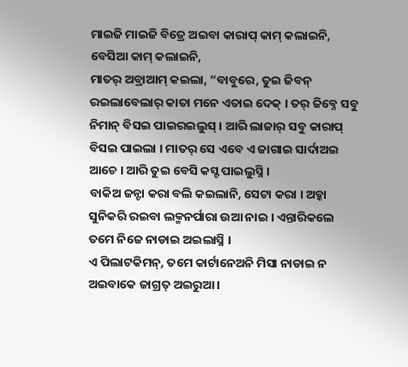ମାଇଜି ମାଇଜି ବିତ୍ରେ ଅଇବା କାରାପ୍ କାମ୍ କଲାଇନି, ବେସିଆ କାମ୍ କଲାଇନି,
ମାତର୍ ଅବ୍ରାଆମ୍ କଇଲା, “ବାବୁରେ, ତୁଇ ଜିବନ୍ ରଇଲାବେଲାର୍ କାତା ମନେ ଏତାଇ ଦେକ୍ । ତର୍ ଜିବ୍ନେ ସବୁ ନିମାନ୍ ବିସଇ ପାଇରଇଲୁସ୍ । ଆରି ଲାଜାର୍ ସବୁ କାରାପ୍ ବିସଇ ପାଇଲା । ମାତର୍ ସେ ଏବେ ଏ ଜାଗାଇ ସାର୍ଦାଅଇ ଆଚେ । ଆରି ତୁଇ ବେସି କସ୍ଟ ପାଇଲୁସ୍ନି ।
ବାକିଅ ଜନ୍ଟା କରା ବଲି କଇଲାନି, ସେଟା କରା । ଅବ୍କା ସୁନିକରି ରଇବା ଲକ୍ମନର୍ପାରା ଉଆ ନାଇ । ଏନ୍ତାରିକଲେ ତମେ ନିଜେ ନାଡାଇ ଅଇଲାସ୍ନି ।
ଏ ପିଲାଟକିମନ୍, ତମେ କାର୍ଟାନେଅନି ମିସା ନାଡାଇ ନ ଅଇବାକେ ଜାଗ୍ରତ୍ ଅଇରୁଆ ।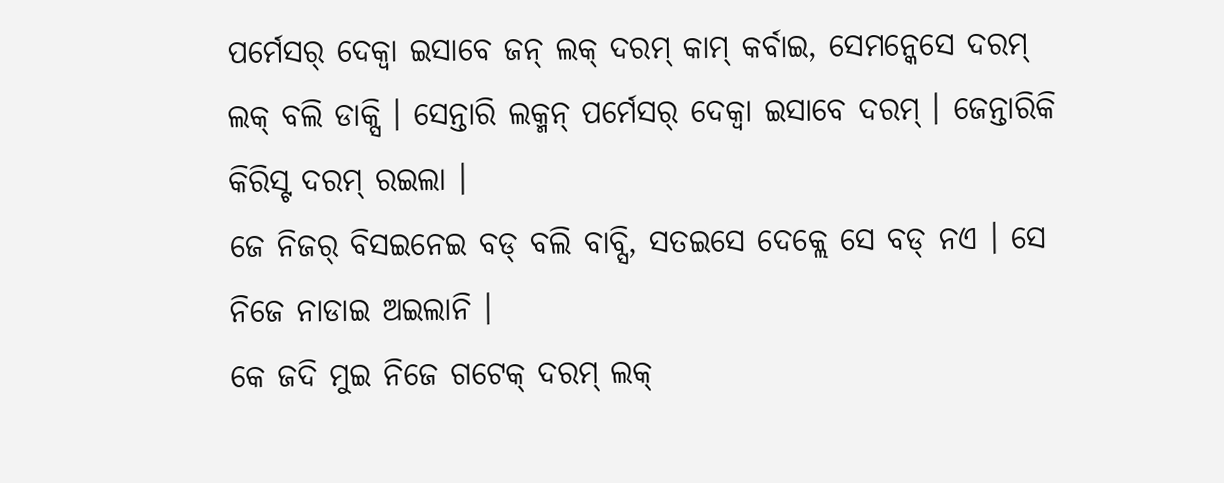ପର୍ମେସର୍ ଦେକ୍ବା ଇସାବେ ଜନ୍ ଲକ୍ ଦରମ୍ କାମ୍ କର୍ବାଇ, ସେମନ୍କେସେ ଦରମ୍ ଲକ୍ ବଲି ଡାକ୍ସି । ସେନ୍ତାରି ଲକ୍ମନ୍ ପର୍ମେସର୍ ଦେକ୍ବା ଇସାବେ ଦରମ୍ । ଜେନ୍ତାରିକି କିରିସ୍ଟ ଦରମ୍ ରଇଲା ।
ଜେ ନିଜର୍ ବିସଇନେଇ ବଡ୍ ବଲି ବାବ୍ସି, ସତଇସେ ଦେକ୍ଲେ ସେ ବଡ୍ ନଏ । ସେ ନିଜେ ନାଡାଇ ଅଇଲାନି ।
କେ ଜଦି ମୁଇ ନିଜେ ଗଟେକ୍ ଦରମ୍ ଲକ୍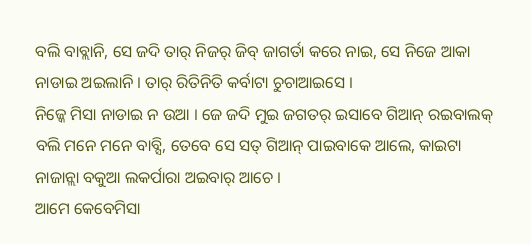ବଲି ବାବ୍ଲାନି, ସେ ଜଦି ତାର୍ ନିଜର୍ ଜିବ୍ ଜାଗର୍ତା କରେ ନାଇ, ସେ ନିଜେ ଆକା ନାଡାଇ ଅଇଲାନି । ତାର୍ ରିତିନିତି କର୍ବାଟା ଚୁଚାଆଇସେ ।
ନିଜ୍କେ ମିସା ନାଡାଇ ନ ଉଆ । ଜେ ଜଦି ମୁଇ ଜଗତର୍ ଇସାବେ ଗିଆନ୍ ରଇବାଲକ୍ ବଲି ମନେ ମନେ ବାବ୍ସି, ତେବେ ସେ ସତ୍ ଗିଆନ୍ ପାଇବାକେ ଆଲେ, କାଇଟା ନାଜାନ୍ଲା ବକୁଆ ଲକର୍ପାରା ଅଇବାର୍ ଆଚେ ।
ଆମେ କେବେମିସା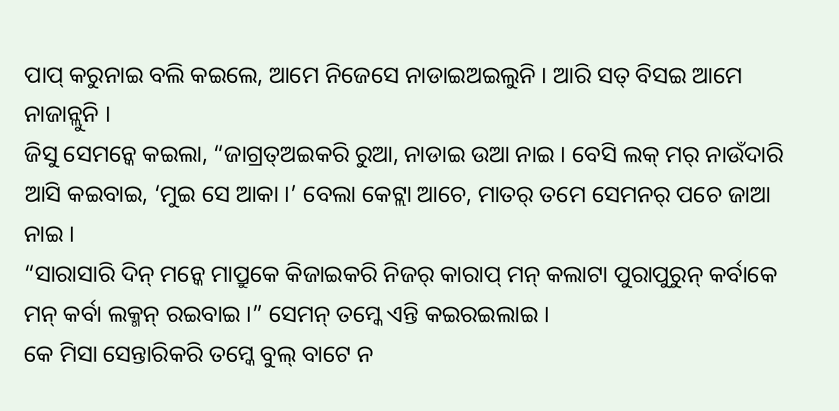ପାପ୍ କରୁନାଇ ବଲି କଇଲେ, ଆମେ ନିଜେସେ ନାଡାଇଅଇଲୁନି । ଆରି ସତ୍ ବିସଇ ଆମେ ନାଜାନ୍ଲୁନି ।
ଜିସୁ ସେମନ୍କେ କଇଲା, “ଜାଗ୍ରତ୍ଅଇକରି ରୁଆ, ନାଡାଇ ଉଆ ନାଇ । ବେସି ଲକ୍ ମର୍ ନାଉଁଦାରି ଆସି କଇବାଇ, ‘ମୁଇ ସେ ଆକା ।’ ବେଲା କେଟ୍ଲା ଆଚେ, ମାତର୍ ତମେ ସେମନର୍ ପଚେ ଜାଆ ନାଇ ।
“ସାରାସାରି ଦିନ୍ ମନ୍କେ ମାପ୍ରୁକେ କିଜାଇକରି ନିଜର୍ କାରାପ୍ ମନ୍ କଲାଟା ପୁରାପୁରୁନ୍ କର୍ବାକେ ମନ୍ କର୍ବା ଲକ୍ମନ୍ ରଇବାଇ ।” ସେମନ୍ ତମ୍କେ ଏନ୍ତି କଇରଇଲାଇ ।
କେ ମିସା ସେନ୍ତାରିକରି ତମ୍କେ ବୁଲ୍ ବାଟେ ନ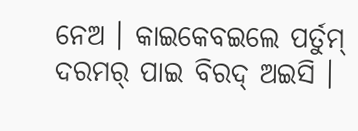ନେଅ । କାଇକେବଇଲେ ପର୍ତୁମ୍ ଦରମର୍ ପାଇ ବିରଦ୍ ଅଇସି ।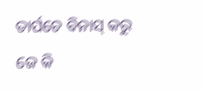ତାର୍ପଚେ ବିନାସ୍ କରୁ ଜେ କି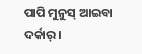ପାପି ମୁନୁସ୍ ଆଇବା ଦର୍କାର୍ ।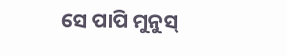ସେ ପାପି ମୁନୁସ୍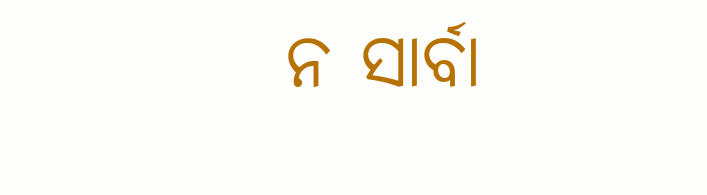ନ ସାର୍ବା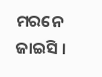ମରନେ ଜାଇସି ।